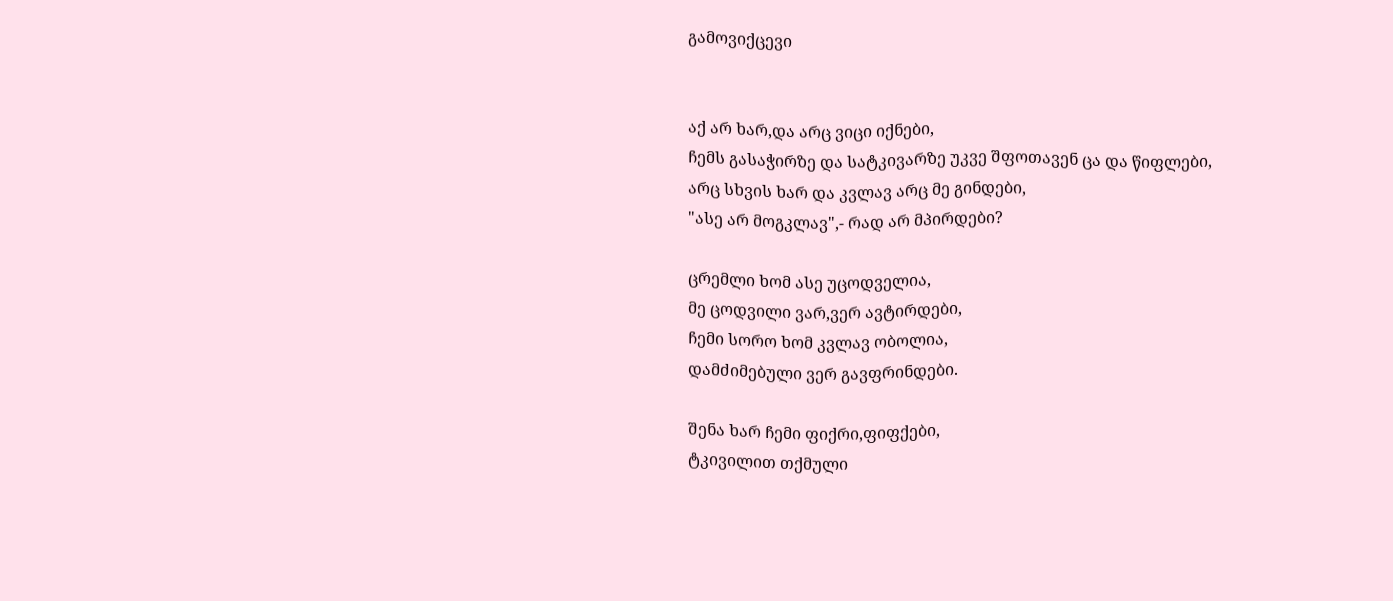გამოვიქცევი


აქ არ ხარ,და არც ვიცი იქნები,
ჩემს გასაჭირზე და სატკივარზე უკვე შფოთავენ ცა და წიფლები,
არც სხვის ხარ და კვლავ არც მე გინდები,
"ასე არ მოგკლავ",- რად არ მპირდები?

ცრემლი ხომ ასე უცოდველია,
მე ცოდვილი ვარ,ვერ ავტირდები,
ჩემი სორო ხომ კვლავ ობოლია,
დამძიმებული ვერ გავფრინდები.

შენა ხარ ჩემი ფიქრი,ფიფქები,
ტკივილით თქმული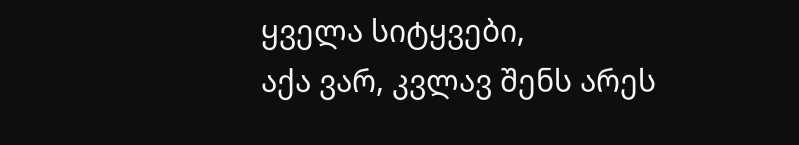ყველა სიტყვები,
აქა ვარ, კვლავ შენს არეს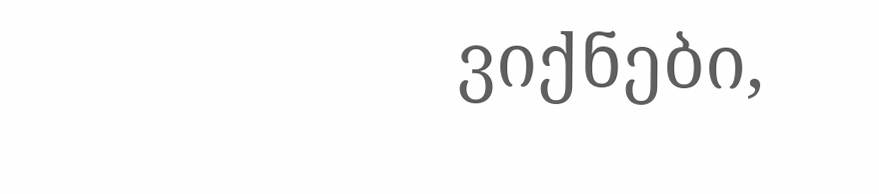ვიქნები,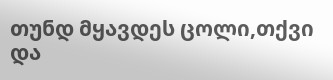თუნდ მყავდეს ცოლი,თქვი და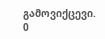გამოვიქცევი.
0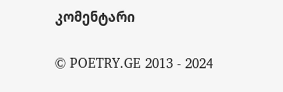კომენტარი

© POETRY.GE 2013 - 2024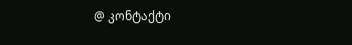@ კონტაქტი